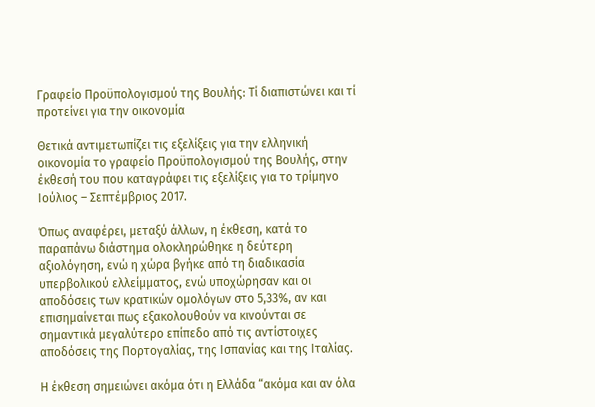Γραφείο Προϋπολογισμού της Βουλής: Τί διαπιστώνει και τί προτείνει για την οικονομία

Θετικά αντιμετωπίζει τις εξελίξεις για την ελληνική οικονομία το γραφείο Προϋπολογισμού της Βουλής, στην έκθεσή του που καταγράφει τις εξελίξεις για το τρίμηνο Ιούλιος – Σεπτέμβριος 2017.

Όπως αναφέρει, μεταξύ άλλων, η έκθεση, κατά το παραπάνω διάστημα ολοκληρώθηκε η δεύτερη αξιολόγηση, ενώ η χώρα βγήκε από τη διαδικασία υπερβολικού ελλείμματος, ενώ υποχώρησαν και οι αποδόσεις των κρατικών ομολόγων στο 5,33%, αν και επισημαίνεται πως εξακολουθούν να κινούνται σε σημαντικά μεγαλύτερο επίπεδο από τις αντίστοιχες αποδόσεις της Πορτογαλίας, της Ισπανίας και της Ιταλίας.

Η έκθεση σημειώνει ακόμα ότι η Ελλάδα “ακόμα και αν όλα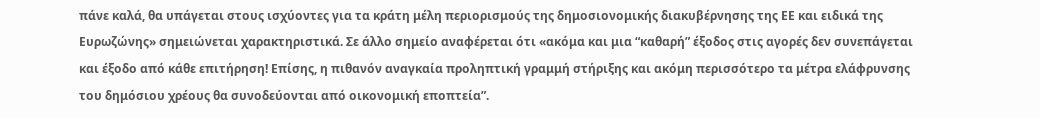πάνε καλά, θα υπάγεται στους ισχύοντες για τα κράτη μέλη περιορισμούς της δημοσιονομικής διακυβέρνησης της ΕΕ και ειδικά της Ευρωζώνης» σημειώνεται χαρακτηριστικά. Σε άλλο σημείο αναφέρεται ότι «ακόμα και μια “καθαρή” έξοδος στις αγορές δεν συνεπάγεται και έξοδο από κάθε επιτήρηση! Επίσης, η πιθανόν αναγκαία προληπτική γραμμή στήριξης και ακόμη περισσότερο τα μέτρα ελάφρυνσης του δημόσιου χρέους θα συνοδεύονται από οικονομική εποπτεία”.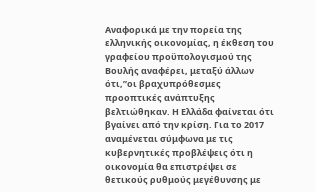Αναφορικά με την πορεία της ελληνικής οικονομίας, η έκθεση του γραφείου προϋπολογισμού της Βουλής αναφέρει, μεταξύ άλλων ότι,”οι βραχυπρόθεσμες προοπτικές ανάπτυξης βελτιώθηκαν. Η Ελλάδα φαίνεται ότι βγαίνει από την κρίση. Για το 2017 αναμένεται σύμφωνα με τις κυβερνητικές προβλέψεις ότι η οικονομία θα επιστρέψει σε θετικούς ρυθμούς μεγέθυνσης με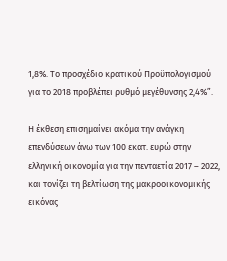1,8%. Το προσχέδιο κρατικού Προϋπολογισμού για το 2018 προβλέπει ρυθμό μεγέθυνσης 2,4%”.

Η έκθεση επισημαίνει ακόμα την ανάγκη επενδύσεων άνω των 100 εκατ. ευρώ στην ελληνική οικονομία για την πενταετία 2017 – 2022, και τονίζει τη βελτίωση της μακροοικονομικής εικόνας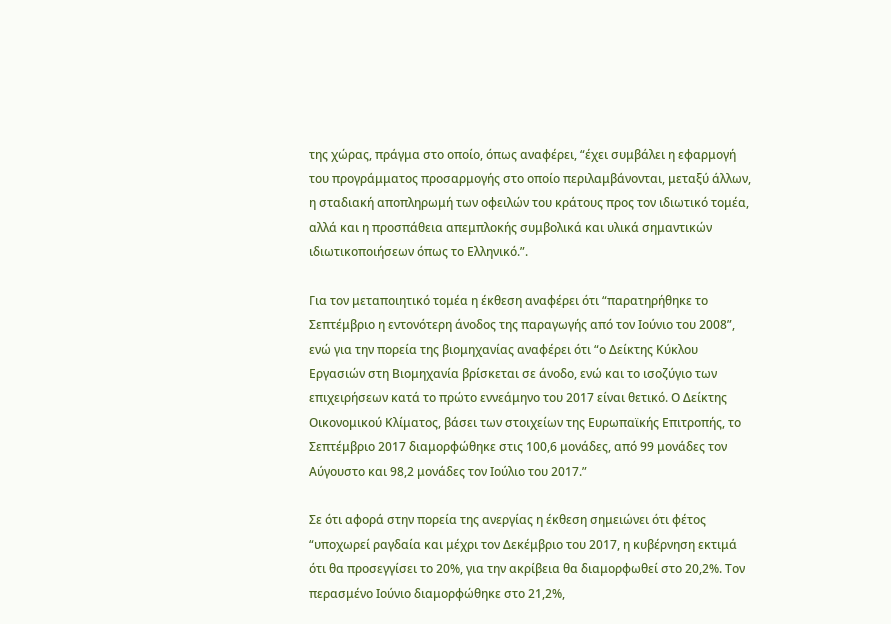της χώρας, πράγμα στο οποίο, όπως αναφέρει, “έχει συμβάλει η εφαρμογή του προγράμματος προσαρμογής στο οποίο περιλαμβάνονται, μεταξύ άλλων, η σταδιακή αποπληρωμή των οφειλών του κράτους προς τον ιδιωτικό τομέα, αλλά και η προσπάθεια απεμπλοκής συμβολικά και υλικά σημαντικών ιδιωτικοποιήσεων όπως το Ελληνικό.”.

Για τον μεταποιητικό τομέα η έκθεση αναφέρει ότι “παρατηρήθηκε το Σεπτέμβριο η εντονότερη άνοδος της παραγωγής από τον Ιούνιο του 2008”, ενώ για την πορεία της βιομηχανίας αναφέρει ότι “ο Δείκτης Κύκλου Εργασιών στη Βιομηχανία βρίσκεται σε άνοδο, ενώ και το ισοζύγιο των επιχειρήσεων κατά το πρώτο εννεάμηνο του 2017 είναι θετικό. Ο Δείκτης Οικονομικού Κλίματος, βάσει των στοιχείων της Ευρωπαϊκής Επιτροπής, το Σεπτέμβριο 2017 διαμορφώθηκε στις 100,6 μονάδες, από 99 μονάδες τον Αύγουστο και 98,2 μονάδες τον Ιούλιο του 2017.”

Σε ότι αφορά στην πορεία της ανεργίας η έκθεση σημειώνει ότι φέτος “υποχωρεί ραγδαία και μέχρι τον Δεκέμβριο του 2017, η κυβέρνηση εκτιμά ότι θα προσεγγίσει το 20%, για την ακρίβεια θα διαμορφωθεί στο 20,2%. Τον περασμένο Ιούνιο διαμορφώθηκε στο 21,2%,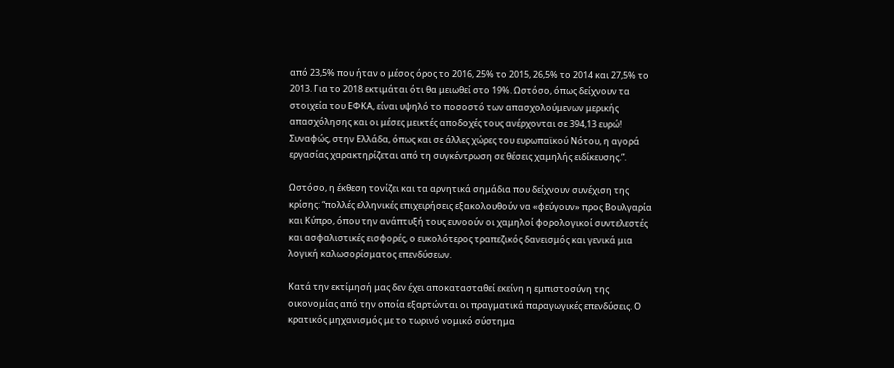από 23,5% που ήταν ο μέσος όρος το 2016, 25% το 2015, 26,5% το 2014 και 27,5% το 2013. Για το 2018 εκτιμάται ότι θα μειωθεί στο 19%. Ωστόσο, όπως δείχνουν τα στοιχεία του ΕΦΚΑ, είναι υψηλό το ποσοστό των απασχολούμενων μερικής απασχόλησης και οι μέσες μεικτές αποδοχές τους ανέρχονται σε 394,13 ευρώ! Συναφώς, στην Ελλάδα, όπως και σε άλλες χώρες του ευρωπαϊκού Νότου, η αγορά εργασίας χαρακτηρίζεται από τη συγκέντρωση σε θέσεις χαμηλής ειδίκευσης.”.

Ωστόσο, η έκθεση τονίζει και τα αρνητικά σημάδια που δείχνουν συνέχιση της κρίσης: “πολλές ελληνικές επιχειρήσεις εξακολουθούν να «φεύγουν» προς Βουλγαρία και Κύπρο, όπου την ανάπτυξή τους ευνοούν οι χαμηλοί φορολογικοί συντελεστές και ασφαλιστικές εισφορές, ο ευκολότερος τραπεζικός δανεισμός και γενικά μια λογική καλωσορίσματος επενδύσεων.

Κατά την εκτίμησή μας δεν έχει αποκατασταθεί εκείνη η εμπιστοσύνη της οικονομίας από την οποία εξαρτώνται οι πραγματικά παραγωγικές επενδύσεις. Ο κρατικός μηχανισμός με το τωρινό νομικό σύστημα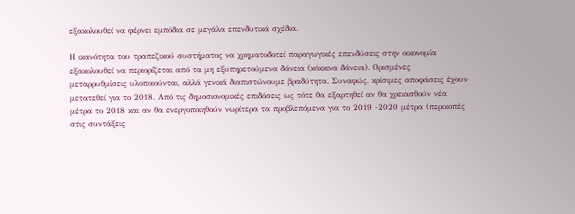εξακολουθεί να φέρνει εμπόδια σε μεγάλα επενδυτικά σχέδια.

Η ικανότητα του τραπεζικού συστήματος να χρηματοδοτεί παραγωγικές επενδύσεις στην οικονομία εξακολουθεί να περιορίζεται από τα μη εξυπηρετούμενα δάνεια (κόκκινα δάνεια). Ορισμένες μεταρρυθμίσεις υλοποιούνται, αλλά γενικά διαπιστώνουμε βραδύτητα. Συναφώς, κρίσιμες αποφάσεις έχουν μετατεθεί για το 2018. Από τις δημοσιονομικές επιδόσεις ως τότε θα εξαρτηθεί αν θα χρειασθούν νέα μέτρα το 2018 και αν θα ενεργοποιηθούν νωρίτερα τα προβλεπόμενα για το 2019 -2020 μέτρα (περικοπές στις συντάξεις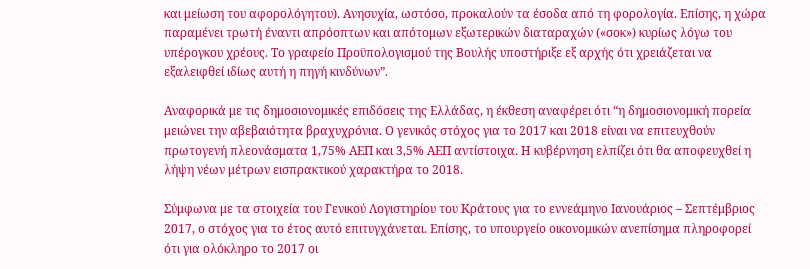και μείωση του αφορολόγητου). Ανησυχία, ωστόσο, προκαλούν τα έσοδα από τη φορολογία. Επίσης, η χώρα παραμένει τρωτή έναντι απρόοπτων και απότομων εξωτερικών διαταραχών («σοκ») κυρίως λόγω του υπέρογκου χρέους. Το γραφείο Προϋπολογισμού της Βουλής υποστήριξε εξ αρχής ότι χρειάζεται να εξαλειφθεί ιδίως αυτή η πηγή κινδύνων”.

Αναφορικά με τις δημοσιονομικές επιδόσεις της Ελλάδας, η έκθεση αναφέρει ότι “η δημοσιονομική πορεία μειώνει την αβεβαιότητα βραχυχρόνια. Ο γενικός στόχος για το 2017 και 2018 είναι να επιτευχθούν πρωτογενή πλεονάσματα 1,75% ΑΕΠ και 3,5% ΑΕΠ αντίστοιχα. Η κυβέρνηση ελπίζει ότι θα αποφευχθεί η λήψη νέων μέτρων εισπρακτικού χαρακτήρα το 2018.

Σύμφωνα με τα στοιχεία του Γενικού Λογιστηρίου του Κράτους για το εννεάμηνο Ιανουάριος – Σεπτέμβριος 2017, ο στόχος για το έτος αυτό επιτυγχάνεται. Επίσης, το υπουργείο οικονομικών ανεπίσημα πληροφορεί ότι για ολόκληρο το 2017 οι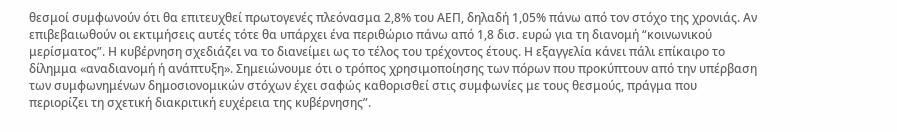θεσμοί συμφωνούν ότι θα επιτευχθεί πρωτογενές πλεόνασμα 2,8% του ΑΕΠ, δηλαδή 1,05% πάνω από τον στόχο της χρονιάς. Αν επιβεβαιωθούν οι εκτιμήσεις αυτές τότε θα υπάρχει ένα περιθώριο πάνω από 1,8 δισ. ευρώ για τη διανομή “κοινωνικού μερίσματος”. Η κυβέρνηση σχεδιάζει να το διανείμει ως το τέλος του τρέχοντος έτους. Η εξαγγελία κάνει πάλι επίκαιρο το δίλημμα «αναδιανομή ή ανάπτυξη». Σημειώνουμε ότι ο τρόπος χρησιμοποίησης των πόρων που προκύπτουν από την υπέρβαση των συμφωνημένων δημοσιονομικών στόχων έχει σαφώς καθορισθεί στις συμφωνίες με τους θεσμούς, πράγμα που περιορίζει τη σχετική διακριτική ευχέρεια της κυβέρνησης”.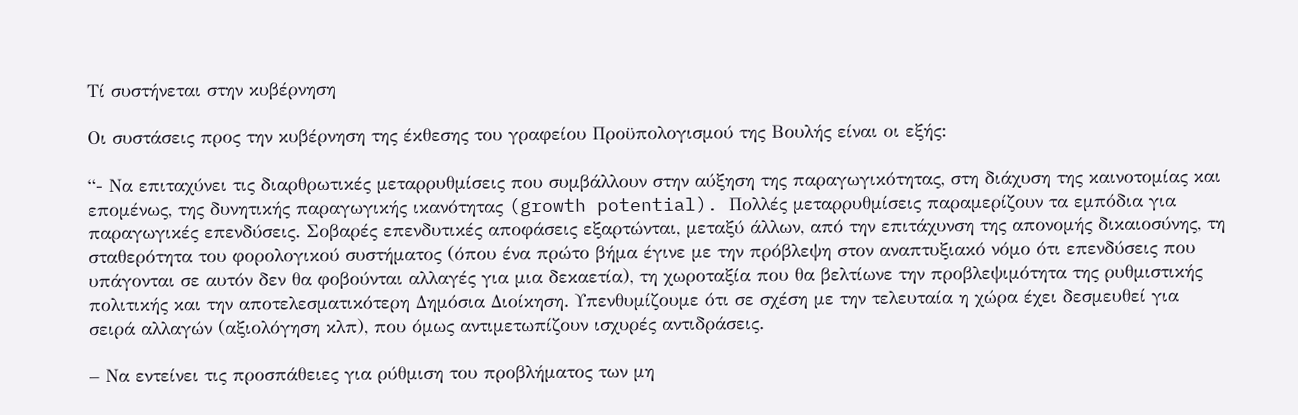Τί συστήνεται στην κυβέρνηση

Οι συστάσεις προς την κυβέρνηση της έκθεσης του γραφείου Προϋπολογισμού της Βουλής είναι οι εξής:

“- Να επιταχύνει τις διαρθρωτικές μεταρρυθμίσεις που συμβάλλουν στην αύξηση της παραγωγικότητας, στη διάχυση της καινοτομίας και επομένως, της δυνητικής παραγωγικής ικανότητας (growth potential). Πολλές μεταρρυθμίσεις παραμερίζουν τα εμπόδια για παραγωγικές επενδύσεις. Σοβαρές επενδυτικές αποφάσεις εξαρτώνται, μεταξύ άλλων, από την επιτάχυνση της απονομής δικαιοσύνης, τη σταθερότητα του φορολογικού συστήματος (όπου ένα πρώτο βήμα έγινε με την πρόβλεψη στον αναπτυξιακό νόμο ότι επενδύσεις που υπάγονται σε αυτόν δεν θα φοβούνται αλλαγές για μια δεκαετία), τη χωροταξία που θα βελτίωνε την προβλεψιμότητα της ρυθμιστικής πολιτικής και την αποτελεσματικότερη Δημόσια Διοίκηση. Υπενθυμίζουμε ότι σε σχέση με την τελευταία η χώρα έχει δεσμευθεί για σειρά αλλαγών (αξιολόγηση κλπ), που όμως αντιμετωπίζουν ισχυρές αντιδράσεις.

– Να εντείνει τις προσπάθειες για ρύθμιση του προβλήματος των μη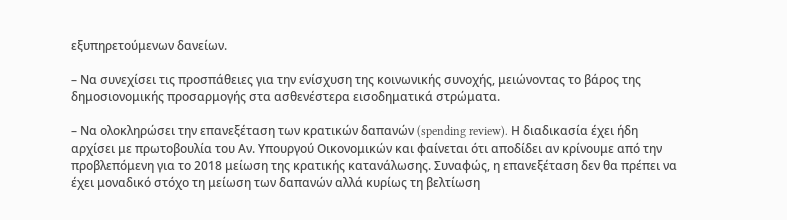εξυπηρετούμενων δανείων.

– Να συνεχίσει τις προσπάθειες για την ενίσχυση της κοινωνικής συνοχής, μειώνοντας το βάρος της δημοσιονομικής προσαρμογής στα ασθενέστερα εισοδηματικά στρώματα.

– Να ολοκληρώσει την επανεξέταση των κρατικών δαπανών (spending review). Η διαδικασία έχει ήδη αρχίσει με πρωτοβουλία του Αν. Υπουργού Οικονομικών και φαίνεται ότι αποδίδει αν κρίνουμε από την προβλεπόμενη για το 2018 μείωση της κρατικής κατανάλωσης. Συναφώς, η επανεξέταση δεν θα πρέπει να έχει μοναδικό στόχο τη μείωση των δαπανών αλλά κυρίως τη βελτίωση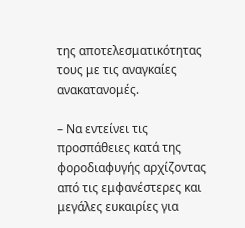της αποτελεσματικότητας τους με τις αναγκαίες ανακατανομές.

– Να εντείνει τις προσπάθειες κατά της φοροδιαφυγής αρχίζοντας από τις εμφανέστερες και μεγάλες ευκαιρίες για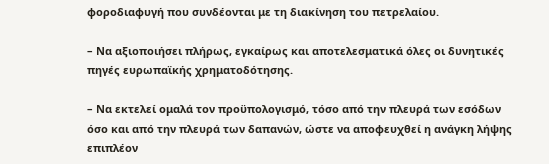φοροδιαφυγή που συνδέονται με τη διακίνηση του πετρελαίου.

– Να αξιοποιήσει πλήρως, εγκαίρως και αποτελεσματικά όλες οι δυνητικές πηγές ευρωπαϊκής χρηματοδότησης.

– Να εκτελεί ομαλά τον προϋπολογισμό, τόσο από την πλευρά των εσόδων όσο και από την πλευρά των δαπανών, ώστε να αποφευχθεί η ανάγκη λήψης επιπλέον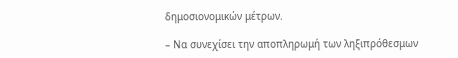δημοσιονομικών μέτρων.

– Να συνεχίσει την αποπληρωμή των ληξιπρόθεσμων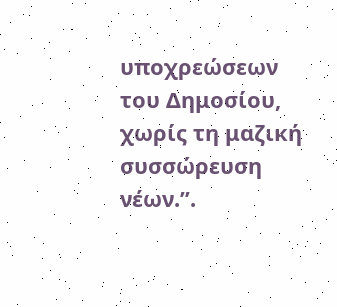υποχρεώσεων του Δημοσίου, χωρίς τη μαζική συσσώρευση νέων.”.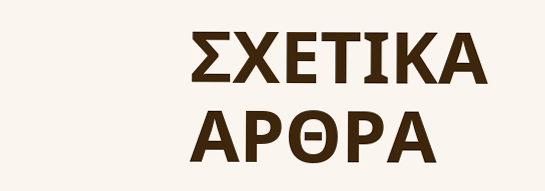ΣΧΕΤΙΚΑ ΑΡΘΡΑ